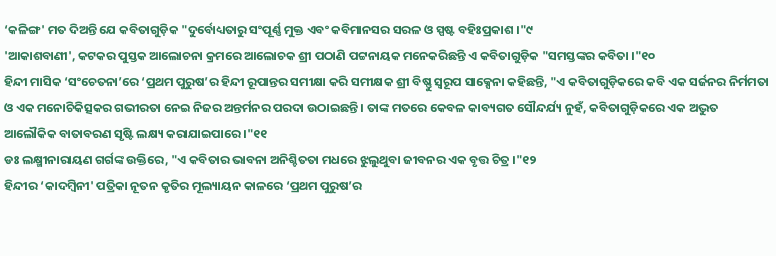‘କଳିଙ୍ଗ' ମତ ଦିଅନ୍ତି ଯେ କବିତାଗୁଡ଼ିକ "ଦୁର୍ବୋଧ୍ୟତାରୁ ସଂପୂର୍ଣ୍ଣ ମୁକ୍ତ ଏବଂ କବିମାନସର ସରଳ ଓ ସ୍ପଷ୍ଟ ବହିଃପ୍ରକାଶ ।"୯
'ଆକାଶବାଣୀ', କଟକର ପୁସ୍ତକ ଆଲୋଚନା କ୍ରମରେ ଆଲୋଚକ ଶ୍ରୀ ପଠାଣି ପଟ୍ଟନାୟକ ମନେକରିଛନ୍ତି ଏ କବିତାଗୁଡ଼ିକ "ସମସ୍ତଙ୍କର କବିତା ।"୧୦
ହିନ୍ଦୀ ମାସିକ ‘ସଂଚେତନା’ରେ ‘ପ୍ରଥମ ପୁରୁଷ’ର ହିନ୍ଦୀ ରୂପାନ୍ତର ସମୀକ୍ଷା କରି ସମୀକ୍ଷକ ଶ୍ରୀ ବିଷ୍ଣୁ ସ୍ୱରୂପ ସାକ୍ସେନା କହିଛନ୍ତି, "ଏ କବିତାଗୁଡ଼ିକରେ କବି ଏକ ସର୍ଜନର ନିର୍ମମତା ଓ ଏକ ମନୋଚିକିତ୍ସକର ଗଭୀରତା ନେଇ ନିଜର ଅନ୍ତର୍ମନର ପରଦା ଉଠାଇଛନ୍ତି । ତାଙ୍କ ମତରେ କେବଳ କାବ୍ୟଗତ ସୌନ୍ଦର୍ଯ୍ୟ ନୁହଁ, କବିତାଗୁଡ଼ିକରେ ଏକ ଅଦ୍ଭୁତ ଆଲୌକିକ ବାତାବରଣ ସୃଷ୍ଟି ଲକ୍ଷ୍ୟ କରାଯାଇପାରେ ।"୧୧
ଡଃ ଲକ୍ଷ୍ମୀନାରାୟଣ ଗର୍ଗଙ୍କ ଉକ୍ତିରେ, "ଏ କବିତାର ଭାବନା ଅନିଶ୍ଚିତତା ମଧରେ ଝୁଲୁଥୁବା ଜୀବନର ଏକ ବୃତ୍ତ ଚିତ୍ର ।"୧୨
ହିନ୍ଦୀର ‘କାଦମ୍ବିନୀ' ପତ୍ରିକା ନୂତନ କୃତିର ମୂଲ୍ୟାୟନ କାଳରେ ‘ପ୍ରଥମ ପୁରୁଷ’ର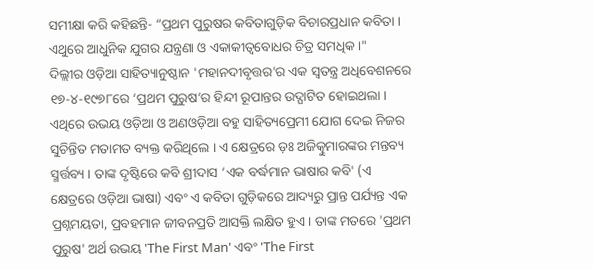ସମୀକ୍ଷା କରି କହିଛନ୍ତି- “ପ୍ରଥମ ପୁରୁଷର କବିତାଗୁଡ଼ିକ ବିଚାରପ୍ରଧାନ କବିତା । ଏଥୁରେ ଆଧୁନିକ ଯୁଗର ଯନ୍ତ୍ରଣା ଓ ଏକାକୀତ୍ୱବୋଧର ଚିତ୍ର ସମଧିକ ।"
ଦିଲ୍ଲୀର ଓଡ଼ିଆ ସାହିତ୍ୟାନୁଷ୍ଠାନ 'ମହାନଦୀବୃତ୍ତର'ର ଏକ ସ୍ୱତନ୍ତ୍ର ଅଧିବେଶନରେ ୧୭-୪-୧୯୭୮ରେ ‘ପ୍ରଥମ ପୁରୁଷ’ର ହିନ୍ଦୀ ରୂପାନ୍ତର ଉଦ୍ଘାଟିତ ହୋଇଥଲା । ଏଥିରେ ଉଭୟ ଓଡ଼ିଆ ଓ ଅଣଓଡ଼ିଆ ବହୁ ସାହିତ୍ୟପ୍ରେମୀ ଯୋଗ ଦେଇ ନିଜର ସୁଚିନ୍ତିତ ମତାମତ ବ୍ୟକ୍ତ କରିଥିଲେ । ଏ କ୍ଷେତ୍ରରେ ଡ଼ଃ ଅଜିତ୍କୁମାରଙ୍କର ମନ୍ତବ୍ୟ ସ୍ମର୍ତ୍ତବ୍ୟ । ତାଙ୍କ ଦୃଷ୍ଟିରେ କବି ଶ୍ରୀଦାସ ‘ଏକ ବର୍ଦ୍ଧମାନ ଭାଷାର କବି' (ଏ କ୍ଷେତ୍ରରେ ଓଡ଼ିଆ ଭାଷା) ଏବଂ ଏ କବିତା ଗୁଡ଼ିକରେ ଆଦ୍ୟରୁ ପ୍ରାନ୍ତ ପର୍ଯ୍ୟନ୍ତ ଏକ ପ୍ରଶ୍ନମୟତା, ପ୍ରବହମାନ ଜୀବନପ୍ରତି ଆସକ୍ତି ଲକ୍ଷିତ ହୁଏ । ତାଙ୍କ ମତରେ 'ପ୍ରଥମ ପୁରୁଷ' ଅର୍ଥ ଉଭୟ 'The First Man' ଏବଂ 'The First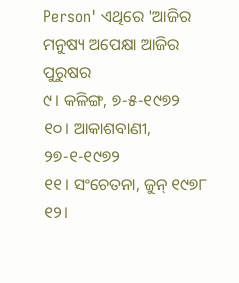Person' ଏଥିରେ 'ଆଜିର ମନୁଷ୍ୟ ଅପେକ୍ଷା ଆଜିର ପୁରୁଷର
୯। କଳିଙ୍ଗ, ୭-୫-୧୯୭୨
୧୦। ଆକାଶବାଣୀ, ୨୭-୧-୧୯୭୨
୧୧। ସଂଚେତନା, ଜୁନ୍ ୧୯୭୮
୧୨।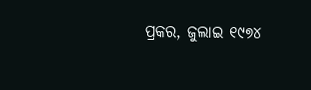ପ୍ରକର, ଜୁଲାଇ ୧୯୭୪